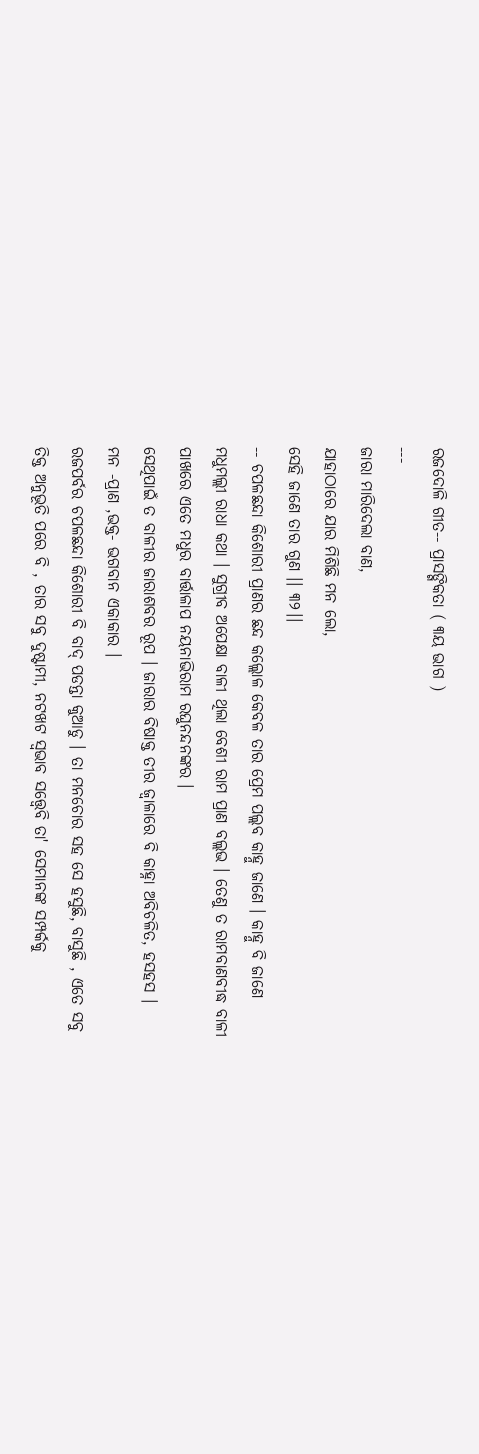ରଜଦୋଳି ଗୀତ-- ପ୍ରାସଙ୍ଗିକତା ( ୩ୟ ଭାଗ )
---
ଜାରା ମାରିଦେଲା ବାଣ,
ଯାହାଠାରେ ଯାର ମିଶିଛି ମନ ଲୋ,
ସେହି ଜାଣେ ତାର ଗୁଣ ।। ୩୨।।
-- ଚପଳଛନ୍ଦା କିଶୋରୀ ପ୍ରାଣର ଛନ୍ଦ କଲ୍ଲୋଳ କେବଳ ତାର ପ୍ରେମ ପଲ୍ଲବ କାହ୍ନୁ ଜାଣେ । କାହ୍ନୁ ବି ଜାଣେ ମଧୁମଲ୍ଲୀ ରାଧା କଥା । ସୁଗ୍ରୀବ ଅପେକ୍ଷା ବାଳୀ ଥିଲା ବେଶୀ ରାମ ପ୍ରାଣ ବଲ୍ଲଭ । ତେଣୁ ତ ରାମବାଣବୀଦ୍ଧ ବାଳୀ ପାଖରେ ଏତେ ମଧୁର ବାର୍ତ୍ତାଳାପ ନୟନାଭିରାମ ରଘୁନନ୍ଦନଙ୍କର ।
ସେଥିପାଇଁ ତ ବାଳୀର ଜାରାଶବର ରୂପ । ଜାରାର ବିଷାକ୍ତ ତୀର ଜ୍ୱାଳାରେ ବି କାହ୍ନା ଅବିଚଳିତ, ହସହସ ।
ମନ -ପ୍ରାଣ ,ଭକ୍ତ- ଭଗବାନ ଏକାକାର ।
ରଜପର୍ବର ଚପଳଛନ୍ଦା କିଶୋରୀ ବି ବାଦ୍ ପଡନ୍ତା କୁଆଡୁ । ତା ମନଚୋର ସହ ସେ ହସୁଛି, ବାସୁଛି , ଏତେ ସବୁ ତିକ୍ତ ଅନୁଭୂତି ପରେ ବି , ତାର ସବୁ ଦୁଷ୍ଟାମୀ, ନଟଖଟ ସ୍ବଭାବ ସତ୍ତ୍ଵେବି ତା' ସେମାନଙ୍କ ସମ୍ପର୍କକୁ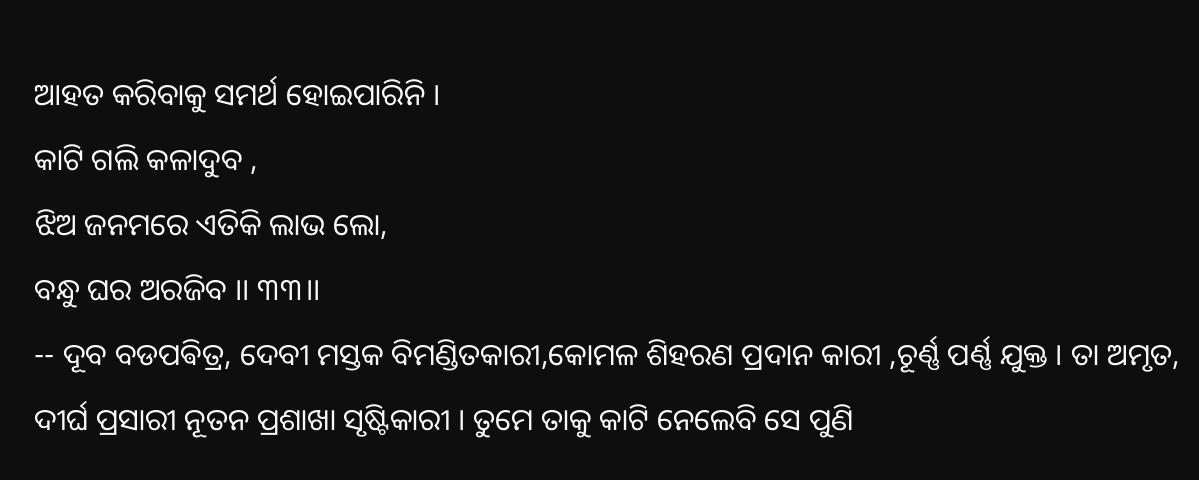ଆହତ କରିବାକୁ ସମର୍ଥ ହୋଇପାରିନି ।
କାଟି ଗଲି କଳାଦୁବ ,
ଝିଅ ଜନମରେ ଏତିକି ଲାଭ ଲୋ,
ବନ୍ଧୁ ଘର ଅରଜିବ ।। ୩୩।।
-- ଦୂବ ବଡପଵିତ୍ର, ଦେବୀ ମସ୍ତକ ବିମଣ୍ଡିତକାରୀ,କୋମଳ ଶିହରଣ ପ୍ରଦାନ କାରୀ ,ଚୂର୍ଣ୍ଣ ପର୍ଣ୍ଣ ଯୁକ୍ତ । ତା ଅମୃତ, ଦୀର୍ଘ ପ୍ରସାରୀ ନୂତନ ପ୍ରଶାଖା ସୃଷ୍ଟିକାରୀ । ତୁମେ ତାକୁ କାଟି ନେଲେବି ସେ ପୁଣି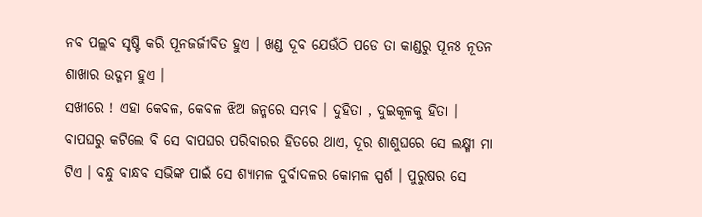ନବ ପଲ୍ଲବ ସୃଷ୍ଟି କରି ପୂନଜର୍ଜୀବିତ ହୁଏ । ଖଣ୍ଡ ଦୂବ ଯେଉଁଠି ପଡେ ତା କାଣ୍ଡରୁ ପୂନଃ ନୂତନ ଶାଖାର ଉଦ୍ଗମ ହୁଏ ।
ସଖୀରେ ! ଏହା କେବଳ, କେବଳ ଝିଅ ଜନ୍ମରେ ସମ୍ଭବ । ଦୁହିତା , ଦୁଇକୂଳକୁ ହିତା । ବାପଘରୁ କଟିଲେ ବି ସେ ବାପଘର ପରିବାରର ହିତରେ ଥାଏ, ଦୂର ଶାଶୁଘରେ ସେ ଲକ୍ଷ୍ମୀ ମା ଟିଏ । ବନ୍ଧୁ ବାନ୍ଧବ ସଭିଙ୍କ ପାଇଁ ସେ ଶ୍ୟାମଳ ଦୁର୍ବାଦଳର କୋମଳ ସ୍ପର୍ଶ । ପୁରୁଷର ସେ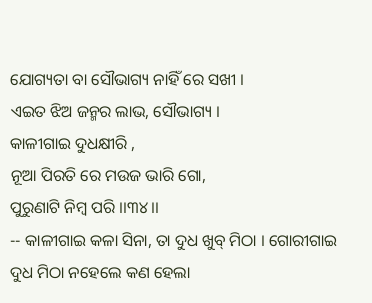ଯୋଗ୍ୟତା ବା ସୌଭାଗ୍ୟ ନାହିଁ ରେ ସଖୀ ।
ଏଇତ ଝିଅ ଜନ୍ମର ଲାଭ, ସୌଭାଗ୍ୟ ।
କାଳୀଗାଇ ଦୁଧକ୍ଷୀରି ,
ନୂଆ ପିରତି ରେ ମଉଜ ଭାରି ଗୋ,
ପୁରୁଣାଟି ନିମ୍ବ ପରି ।।୩୪।।
-- କାଳୀଗାଇ କଳା ସିନା, ତା ଦୁଧ ଖୁବ୍ ମିଠା । ଗୋରୀଗାଇ ଦୁଧ ମିଠା ନହେଲେ କଣ ହେଲା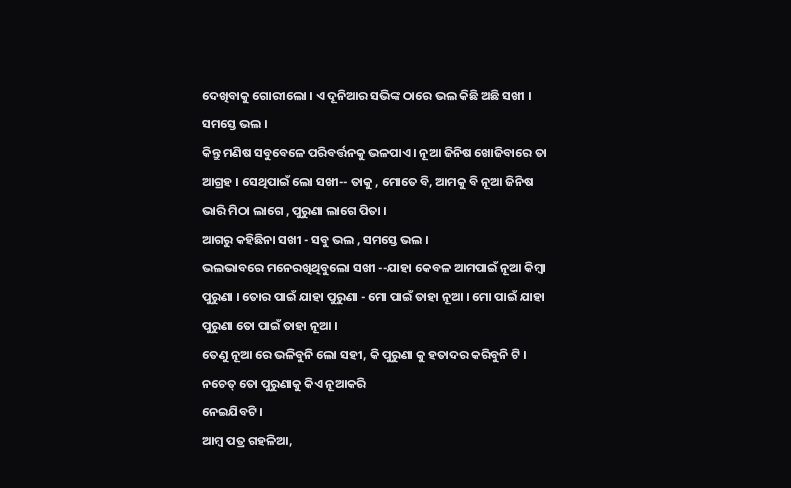ଦେଖିବାକୁ ଗୋରୀଲୋ । ଏ ଦୂନିଆର ସଭିଙ୍କ ଠାରେ ଭଲ କିଛି ଅଛି ସଖୀ । ସମସ୍ତେ ଭଲ ।
କିନ୍ତୁ ମଣିଷ ସବୁବେଳେ ପରିବର୍ତ୍ତନକୁ ଭଳପାଏ । ନୂଆ ଜିନିଷ ଖୋଜିବାରେ ତା ଆଗ୍ରହ । ସେଥିପାଇଁ ଲୋ ସଖୀ-- ତାକୁ , ମୋତେ ବି, ଆମକୁ ବି ନୂଆ ଜିନିଷ ଭାରି ମିଠା ଲାଗେ , ପୁରୁଣା ଲାଗେ ପିତା ।
ଆଗରୁ କହିଛିନା ସଖୀ - ସବୁ ଭଲ , ସମସ୍ତେ ଭଲ ।
ଭଲଭାବରେ ମନେରଖିଥିବୁଲୋ ସଖୀ --ଯାହା କେବଳ ଆମପାଇଁ ନୂଆ କିମ୍ବା ପୁରୁଣା । ତୋର ପାଇଁ ଯାହା ପୁରୁଣା - ମୋ ପାଇଁ ତାହା ନୂଆ । ମୋ ପାଇଁ ଯାହା ପୁରୁଣା ତୋ ପାଇଁ ତାହା ନୂଆ ।
ତେଣୁ ନୂଆ ରେ ଭଳିବୁନି ଲୋ ସହୀ, କି ପୁରୁଣା କୁ ହତାଦର କରିବୁନି ଟି । ନଚେତ୍ ତୋ ପୁରୁଣାକୁ କିଏ ନୂଆକରି
ନେଇଯିବଟି ।
ଆମ୍ବ ପତ୍ର ଗହଳିଆ,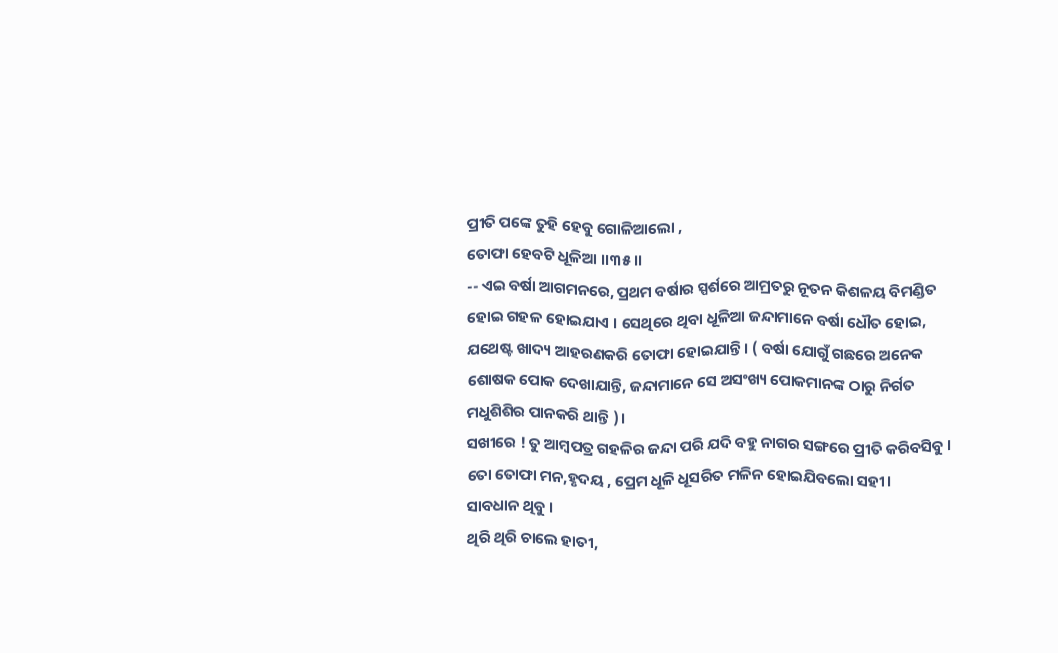ପ୍ରୀତି ପଙ୍କେ ତୁହି ହେବୁ ଗୋଳିଆଲୋ ,
ତୋଫା ହେବଟି ଧୂଳିଆ ।।୩୫।।
-- ଏଇ ବର୍ଷା ଆଗମନରେ, ପ୍ରଥମ ବର୍ଷାର ସ୍ପର୍ଶରେ ଆମ୍ରତରୁ ନୂତନ କିଶଳୟ ବିମଣ୍ଡିତ ହୋଇ ଗହଳ ହୋଇଯାଏ । ସେଥିରେ ଥିବା ଧୂଳିଆ ଜନ୍ଦାମାନେ ବର୍ଷା ଧୌତ ହୋଇ, ଯଥେଷ୍ଟ ଖାଦ୍ୟ ଆହରଣକରି ତୋଫା ହୋଇଯାନ୍ତି । ( ବର୍ଷା ଯୋଗୁଁ ଗଛରେ ଅନେକ ଶୋଷକ ପୋକ ଦେଖାଯାନ୍ତି, ଜନ୍ଦାମାନେ ସେ ଅସଂଖ୍ୟ ପୋକମାନଙ୍କ ଠାରୁ ନିର୍ଗତ ମଧୁଶିଶିର ପାନକରି ଥାନ୍ତି )।
ସଖୀରେ ! ତୁ ଆମ୍ବପତ୍ର ଗହଳିର ଜନ୍ଦା ପରି ଯଦି ବହୁ ନାଗର ସଙ୍ଗରେ ପ୍ରୀତି କରିବସିବୁ । ତୋ ତୋଫା ମନ,ହୃଦୟ , ପ୍ରେମ ଧୂଳି ଧୂସରିତ ମଳିନ ହୋଇଯିବଲୋ ସହୀ।
ସାବଧାନ ଥିବୁ ।
ଥିରି ଥିରି ଚାଲେ ହାତୀ,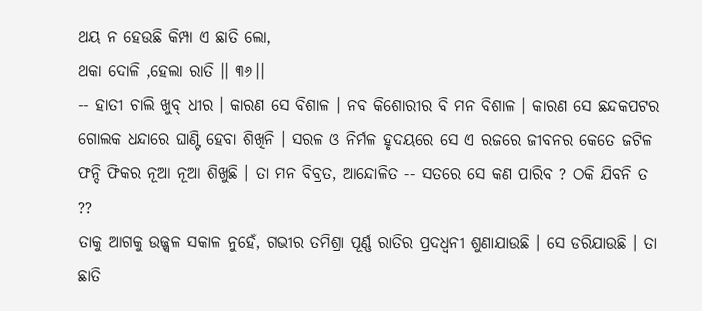ଥୟ ନ ହେଉଛି କିମ୍ପା ଏ ଛାତି ଲୋ,
ଥକା ଦୋଳି ,ହେଲା ରାତି ।। ୩୬।।
-- ହାତୀ ଚାଲି ଖୁବ୍ ଧୀର । କାରଣ ସେ ବିଶାଳ । ନବ କିଶୋରୀର ବି ମନ ବିଶାଳ । କାରଣ ସେ ଛନ୍ଦକପଟର ଗୋଲକ ଧନ୍ଦାରେ ଘାଣ୍ଟି ହେବା ଶିଖିନି । ସରଳ ଓ ନିର୍ମଳ ହୃଦୟରେ ସେ ଏ ରଜରେ ଜୀବନର କେତେ ଜଟିଳ ଫନ୍ଦି ଫିକର ନୂଆ ନୂଆ ଶିଖୁଛି । ତା ମନ ବିବ୍ରତ, ଆନ୍ଦୋଳିତ -- ସତରେ ସେ କଣ ପାରିବ ? ଠକି ଯିବନି ତ ??
ତାକୁ ଆଗକୁ ଉଜ୍ଜ୍ୱଳ ସକାଳ ନୁହେଁ, ଗଭୀର ତମିଶ୍ରା ପୂର୍ଣ୍ଣ ରାତିର ପ୍ରଦଧ୍ବନୀ ଶୁଣାଯାଉଛି । ସେ ଡରିଯାଉଛି । ତା ଛାତି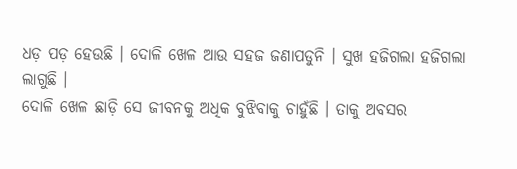ଧଡ଼ ପଡ଼ ହେଉଛି । ଦୋଳି ଖେଳ ଆଉ ସହଜ ଜଣାପଡୁନି । ସୁଖ ହଜିଗଲା ହଜିଗଲା ଲାଗୁଛି ।
ଦୋଳି ଖେଳ ଛାଡ଼ି ସେ ଜୀବନକୁ ଅଧିକ ବୁଝିବାକୁ ଚାହୁଁଛି । ତାକୁ ଅବସର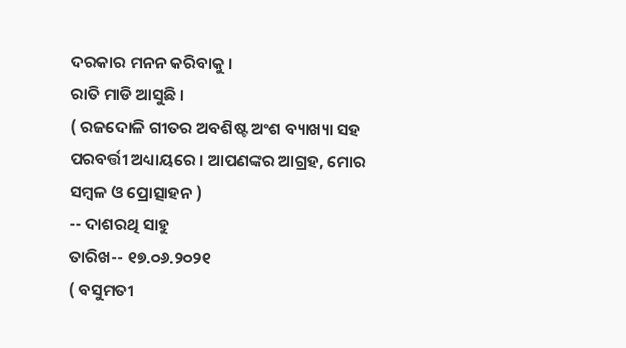ଦରକାର ମନନ କରିବାକୁ ।
ରାତି ମାଡି ଆସୁଛି ।
( ରଜଦୋଳି ଗୀତର ଅବଶିଷ୍ଟ ଅଂଶ ବ୍ୟାଖ୍ୟା ସହ ପରବର୍ତ୍ତୀ ଅଧ୍ୟାୟରେ । ଆପଣଙ୍କର ଆଗ୍ରହ, ମୋର ସମ୍ବଳ ଓ ପ୍ରୋତ୍ସାହନ )
-- ଦାଶରଥି ସାହୁ
ତାରିଖ-- ୧୭.୦୬.୨୦୨୧
( ବସୁମତୀ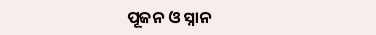ପୂଜନ ଓ ସ୍ନାନ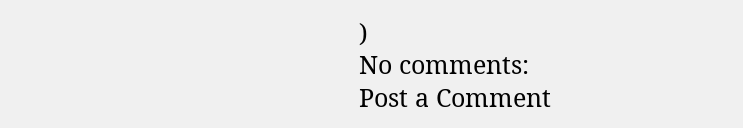)
No comments:
Post a Comment